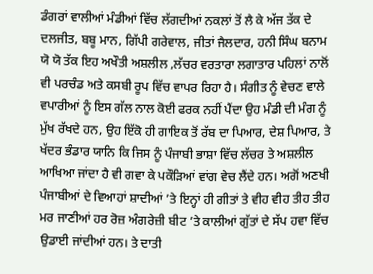ਡੰਗਰਾਂ ਵਾਲੀਆਂ ਮੰਡੀਆਂ ਵਿੱਚ ਲੱਗਦੀਆਂ ਨਕਲਾਂ ਤੋਂ ਲੈ ਕੇ ਅੱਜ ਤੱਕ ਦੇ ਦਲਜੀਤ, ਬਬੂ ਮਾਨ, ਗਿੱਪੀ ਗਰੇਵਾਲ, ਜੀਤਾਂ ਜੈਲਦਾਰ, ਹਨੀ ਸਿੰਘ ਬਨਾਮ ਯੋ ਯੋ ਤੱਕ ਇਹ ਅਖੌਤੀ ਅਸ਼ਲੀਲ ,ਲੱਚਰ ਵਰਤਾਰਾ ਲਗਾਤਾਰ ਪਹਿਲਾਂ ਨਾਲੋਂ ਵੀ ਪਰਚੰਡ ਅਤੇ ਕਸਬੀ ਰੂਪ ਵਿੱਚ ਵਾਪਰ ਰਿਹਾ ਹੈ। ਸੰਗੀਤ ਨੂੰ ਵੇਚਣ ਵਾਲੇ ਵਪਾਰੀਆਂ ਨੂੰ ਇਸ ਗੱਲ ਨਾਲ ਕੋਈ ਫਰਕ ਨਹੀਂ ਪੈਂਦਾ ਉਹ ਮੰਡੀ ਦੀ ਮੰਗ ਨੂੰ ਮੁੱਖ ਰੱਖਦੇ ਹਨ, ਉਹ ਇੱਕੋ ਹੀ ਗਾਇਕ ਤੋਂ ਰੱਬ ਦਾ ਪਿਆਰ, ਦੇਸ਼ ਪਿਆਰ, ਤੇ ਖੱਦਰ ਭੰਡਾਰ ਯਾਨਿ ਕਿ ਜਿਸ ਨੂੰ ਪੰਜਾਬੀ ਭਾਸ਼ਾ ਵਿੱਚ ਲੱਚਰ ਤੇ ਅਸ਼ਲੀਲ ਆਖਿਆ ਜਾਂਦਾ ਹੈ ਵੀ ਗਵਾ ਕੇ ਪਕੌੜਿਆਂ ਵਾਂਗ ਵੇਚ ਲੈਂਦੇ ਹਨ। ਅਗੋਂ ਅਣਖੀ ਪੰਜਾਬੀਆਂ ਦੇ ਵਿਆਹਾਂ ਸ਼ਾਦੀਆਂ ’ਤੇ ਇਨ੍ਹਾਂ ਹੀ ਗੀਤਾਂ ਤੇ ਵੀਹ ਵੀਹ ਤੀਹ ਤੀਹ ਮਰ ਜਾਣੀਆਂ ਹਰ ਰੋਜ਼ ਅੰਗਰੇਜ਼ੀ ਬੀਟ ’ਤੇ ਕਾਲੀਆਂ ਗੁੱਤਾਂ ਦੇ ਸੱਪ ਹਵਾ ਵਿੱਚ ਉਡਾਈ ਜਾਂਦੀਆਂ ਹਨ। ਤੇ ਦਾਤੀ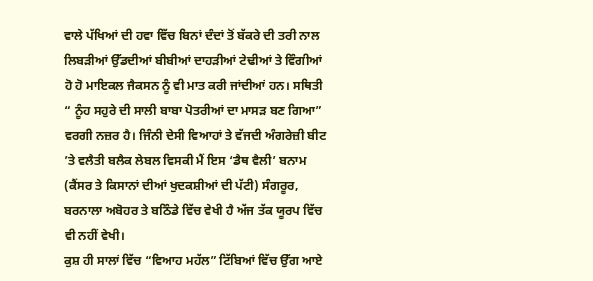ਵਾਲੇ ਪੱਖਿਆਂ ਦੀ ਹਵਾ ਵਿੱਚ ਬਿਨਾਂ ਦੰਦਾਂ ਤੋਂ ਬੱਕਰੇ ਦੀ ਤਰੀ ਨਾਲ ਲਿਬੜੀਆਂ ਉੱਡਦੀਆਂ ਬੀਬੀਆਂ ਦਾਹੜੀਆਂ ਟੇਢੀਆਂ ਤੇ ਵਿੰਗੀਆਂ ਹੋ ਹੋ ਮਾਇਕਲ ਜੈਕਸਨ ਨੂੰ ਵੀ ਮਾਤ ਕਰੀ ਜਾਂਦੀਆਂ ਹਨ। ਸਥਿਤੀ “ ਨੂੰਹ ਸਹੁਰੇ ਦੀ ਸਾਲੀ ਬਾਬਾ ਪੋਤਰੀਆਂ ਦਾ ਮਾਸੜ ਬਣ ਗਿਆ” ਵਰਗੀ ਨਜ਼ਰ ਹੈ। ਜਿੰਨੀ ਦੇਸੀ ਵਿਆਹਾਂ ਤੇ ਵੱਜਦੀ ਅੰਗਰੇਜ਼ੀ ਬੀਟ ’ਤੇ ਵਲੈਤੀ ਬਲੈਕ ਲੇਬਲ ਵਿਸਕੀ ਮੈਂ ਇਸ ‘ਡੈਥ ਵੈਲੀ’ ਬਨਾਮ (ਕੈਂਸਰ ਤੇ ਕਿਸਾਨਾਂ ਦੀਆਂ ਖੁਦਕਸ਼ੀਆਂ ਦੀ ਪੱਟੀ) ਸੰਗਰੂਰ, ਬਰਨਾਲਾ ਅਬੋਹਰ ਤੇ ਬਠਿੰਡੇ ਵਿੱਚ ਵੇਖੀ ਹੈ ਅੱਜ ਤੱਕ ਯੂਰਪ ਵਿੱਚ ਵੀ ਨਹੀਂ ਵੇਖੀ।
ਕੁਸ਼ ਹੀ ਸਾਲਾਂ ਵਿੱਚ “ਵਿਆਹ ਮਹੱਲ” ਟਿੱਬਿਆਂ ਵਿੱਚ ਉੱਗ ਆਏ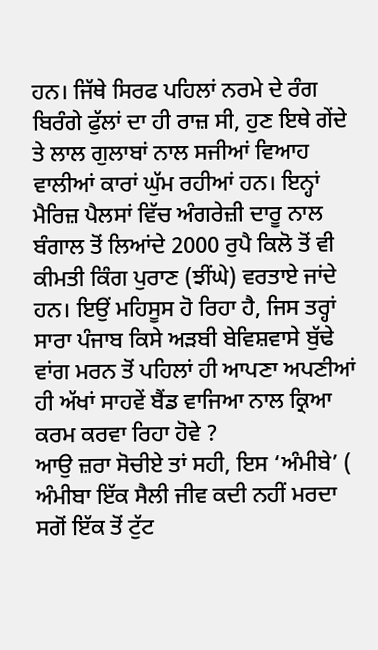ਹਨ। ਜਿੱਥੇ ਸਿਰਫ ਪਹਿਲਾਂ ਨਰਮੇ ਦੇ ਰੰਗ ਬਿਰੰਗੇ ਫੁੱਲਾਂ ਦਾ ਹੀ ਰਾਜ਼ ਸੀ, ਹੁਣ ਇਥੇ ਗੇਂਦੇ ਤੇ ਲਾਲ ਗੁਲਾਬਾਂ ਨਾਲ ਸਜੀਆਂ ਵਿਆਹ ਵਾਲੀਆਂ ਕਾਰਾਂ ਘੁੱਮ ਰਹੀਆਂ ਹਨ। ਇਨ੍ਹਾਂ ਮੈਰਿਜ਼ ਪੈਲਸਾਂ ਵਿੱਚ ਅੰਗਰੇਜ਼ੀ ਦਾਰੂ ਨਾਲ ਬੰਗਾਲ ਤੋਂ ਲਿਆਂਦੇ 2000 ਰੁਪੈ ਕਿਲੋ ਤੋਂ ਵੀ ਕੀਮਤੀ ਕਿੰਗ ਪੁਰਾਣ (ਝੀਂਘੇ) ਵਰਤਾਏ ਜਾਂਦੇ ਹਨ। ਇਉਂ ਮਹਿਸੂਸ ਹੋ ਰਿਹਾ ਹੈ, ਜਿਸ ਤਰ੍ਹਾਂ ਸਾਰਾ ਪੰਜਾਬ ਕਿਸੇ ਅੜਬੀ ਬੇਵਿਸ਼ਵਾਸੇ ਬੁੱਢੇ ਵਾਂਗ ਮਰਨ ਤੋਂ ਪਹਿਲਾਂ ਹੀ ਆਪਣਾ ਅਪਣੀਆਂ ਹੀ ਅੱਖਾਂ ਸਾਹਵੇਂ ਬੈਂਡ ਵਾਜਿਆ ਨਾਲ ਕ੍ਰਿਆ ਕਰਮ ਕਰਵਾ ਰਿਹਾ ਹੋਵੇ ?
ਆਉ ਜ਼ਰਾ ਸੋਚੀਏ ਤਾਂ ਸਹੀ, ਇਸ ‘ਅੰਮੀਬੇ’ ( ਅੰਮੀਬਾ ਇੱਕ ਸੈਲੀ ਜੀਵ ਕਦੀ ਨਹੀਂ ਮਰਦਾ ਸਗੋਂ ਇੱਕ ਤੋਂ ਟੁੱਟ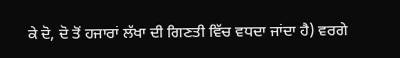ਕੇ ਦੋ, ਦੋ ਤੋਂ ਹਜਾਰਾਂ ਲੱਖਾ ਦੀ ਗਿਣਤੀ ਵਿੱਚ ਵਧਦਾ ਜਾਂਦਾ ਹੈ) ਵਰਗੇ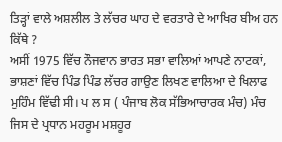ਤਿੜ੍ਹਾਂ ਵਾਲੇ ਅਸ਼ਲੀਲ ਤੇ ਲੱਚਰ ਘਾਹ ਦੇ ਵਰਤਾਰੇ ਦੇ ਆਖਿਰ ਬੀਅ ਹਨ ਕਿੱਥੇ ?
ਅਸੀਂ 1975 ਵਿੱਚ ਨੌਜਵਾਨ ਭਾਰਤ ਸਭਾ ਵਾਲਿਆਂ ਆਪਣੇ ਨਾਟਕਾਂ, ਭਾਸ਼ਣਾਂ ਵਿੱਚ ਪਿੰਡ ਪਿੰਡ ਲੱਚਰ ਗਾਉਣ ਲਿਖਣ ਵਾਲਿਆ ਦੇ ਖਿਲਾਫ ਮੁਹਿੰਮ ਵਿੱਢੀ ਸੀ। ਪ ਲ ਸ ( ਪੰਜਾਬ ਲੋਕ ਸੱਭਿਆਚਾਰਕ ਮੰਚ) ਮੰਚ ਜਿਸ ਦੇ ਪ੍ਰਧਾਨ ਮਹਰੂਮ ਮਸ਼ਹੂਰ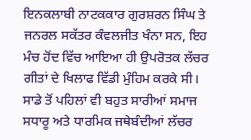ਇਨਕਲਾਬੀ ਨਾਟਕਕਾਰ ਗੁਰਸ਼ਰਨ ਸਿੰਘ ਤੇ ਜਨਰਲ ਸਕੱਤਰ ਕੰਵਲਜੀਤ ਖੰਨਾ ਸਨ, ਇਹ ਮੰਚ ਹੋਂਦ ਵਿੱਚ ਆਇਆ ਹੀ ਉਪਰੋਤਕ ਲੱਚਰ ਗੀਤਾਂ ਦੇ ਖਿਲਾਫ ਵਿੱਡੀ ਮੁੰਹਿਮ ਕਰਕੇ ਸੀ। ਸਾਡੇ ਤੋਂ ਪਹਿਲਾਂ ਵੀ ਬਹੁਤ ਸਾਰੀਆਂ ਸਮਾਜ ਸਧਾਰੂ ਅਤੇ ਧਾਰਮਿਕ ਜਥੇਬੰਦੀਆਂ ਲੱਚਰ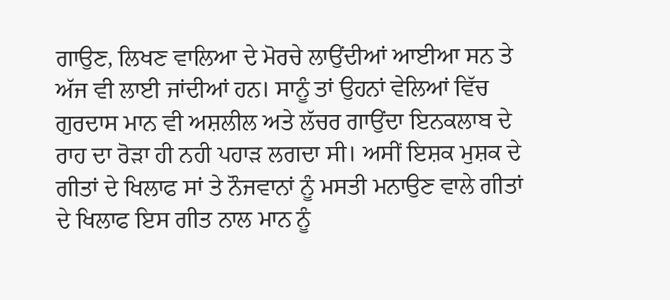ਗਾਉਣ, ਲਿਖਣ ਵਾਲਿਆ ਦੇ ਮੋਰਚੇ ਲਾਉਂਦੀਆਂ ਆਈਆ ਸਨ ਤੇ ਅੱਜ ਵੀ ਲਾਈ ਜਾਂਦੀਆਂ ਹਨ। ਸਾਨੂੰ ਤਾਂ ਉਹਨਾਂ ਵੇਲਿਆਂ ਵਿੱਚ ਗੁਰਦਾਸ ਮਾਨ ਵੀ ਅਸ਼ਲੀਲ ਅਤੇ ਲੱਚਰ ਗਾਉਂਦਾ ਇਨਕਲਾਬ ਦੇ ਰਾਹ ਦਾ ਰੋੜਾ ਹੀ ਨਹੀ ਪਹਾੜ ਲਗਦਾ ਸੀ। ਅਸੀਂ ਇਸ਼ਕ ਮੁਸ਼ਕ ਦੇ ਗੀਤਾਂ ਦੇ ਖਿਲਾਫ ਸਾਂ ਤੇ ਨੌਜਵਾਨਾਂ ਨੂੰ ਮਸਤੀ ਮਨਾਉਣ ਵਾਲੇ ਗੀਤਾਂ ਦੇ ਖਿਲਾਫ ਇਸ ਗੀਤ ਨਾਲ ਮਾਨ ਨੂੰ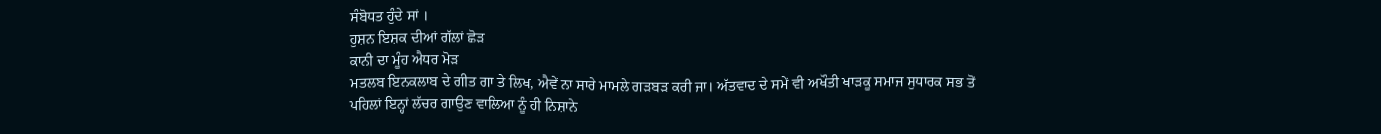ਸੰਬੋਧਤ ਹੁੰਦੇ ਸਾਂ ।
ਹੁਸ਼ਨ ਇਸ਼ਕ ਦੀਆਂ ਗੱਲਾਂ ਛੋੜ
ਕਾਨੀ ਦਾ ਮੂੰਹ ਐਧਰ ਮੋੜ
ਮਤਲਬ ਇਨਕਲਾਬ ਦੇ ਗੀਤ ਗਾ ਤੇ ਲਿਖ, ਐਵੇਂ ਨਾ ਸਾਰੇ ਮਾਮਲੇ ਗੜਬੜ ਕਰੀ ਜਾ। ਅੱਤਵਾਦ ਦੇ ਸਮੇਂ ਵੀ ਅਖੌਤੀ ਖਾੜਕੂ ਸਮਾਜ ਸੁਧਾਰਕ ਸਭ ਤੋਂ ਪਹਿਲਾਂ ਇਨ੍ਹਾਂ ਲੱਚਰ ਗਾਉਣ ਵਾਲਿਆ ਨੂੰ ਹੀ ਨਿਸ਼ਾਨੇ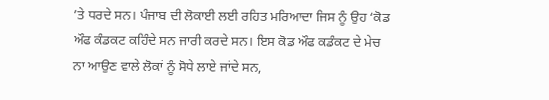’ਤੇ ਧਰਦੇ ਸਨ। ਪੰਜਾਬ ਦੀ ਲੋਕਾਈ ਲਈ ਰਹਿਤ ਮਰਿਆਦਾ ਜਿਸ ਨੂੰ ਉਹ ‘ਕੋਡ ਔਫ ਕੰਡਕਟ ਕਹਿੰਦੇ ਸਨ ਜਾਰੀ ਕਰਦੇ ਸਨ। ਇਸ ਕੋਡ ਔਫ ਕਡੰਕਟ ਦੇ ਮੇਚ ਨਾ ਆਉਣ ਵਾਲੇ ਲੋਕਾਂ ਨੂੰ ਸੋਧੇ ਲਾਏ ਜਾਂਦੇ ਸਨ,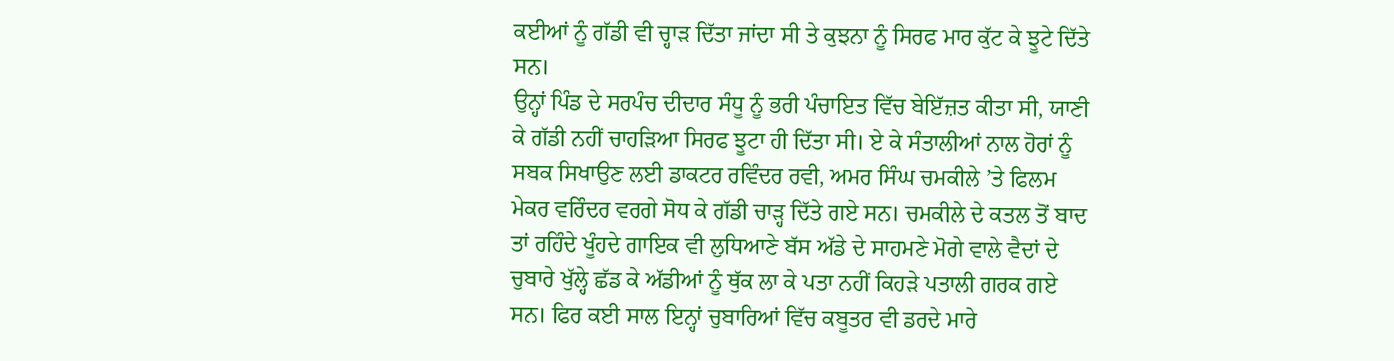ਕਈਆਂ ਨੂੰ ਗੱਡੀ ਵੀ ਚ੍ਹਾੜ ਦਿੱਤਾ ਜਾਂਦਾ ਸੀ ਤੇ ਕੁਝਨਾ ਨੂੰ ਸਿਰਫ ਮਾਰ ਕੁੱਟ ਕੇ ਝੂਟੇ ਦਿੱਤੇ ਸਨ।
ਉਨ੍ਹਾਂ ਪਿੰਡ ਦੇ ਸਰਪੰਚ ਦੀਦਾਰ ਸੰਧੂ ਨੂੰ ਭਰੀ ਪੰਚਾਇਤ ਵਿੱਚ ਬੇਇੱਜ਼ਤ ਕੀਤਾ ਸੀ, ਯਾਣੀ ਕੇ ਗੱਡੀ ਨਹੀਂ ਚਾਹੜਿਆ ਸਿਰਫ ਝੂਟਾ ਹੀ ਦਿੱਤਾ ਸੀ। ਏ ਕੇ ਸੰਤਾਲੀਆਂ ਨਾਲ ਹੋਰਾਂ ਨੂੰ ਸਬਕ ਸਿਖਾਉਣ ਲਈ ਡਾਕਟਰ ਰਵਿੰਦਰ ਰਵੀ, ਅਮਰ ਸਿੰਘ ਚਮਕੀਲੇ ’ਤੇ ਫਿਲਮ ਮੇਕਰ ਵਰਿੰਦਰ ਵਰਗੇ ਸੋਧ ਕੇ ਗੱਡੀ ਚਾੜ੍ਹ ਦਿੱਤੇ ਗਏ ਸਨ। ਚਮਕੀਲੇ ਦੇ ਕਤਲ ਤੋਂ ਬਾਦ ਤਾਂ ਰਹਿੰਦੇ ਖੂੰਹਦੇ ਗਾਇਕ ਵੀ ਲੁਧਿਆਣੇ ਬੱਸ ਅੱਡੇ ਦੇ ਸਾਹਮਣੇ ਮੋਗੇ ਵਾਲੇ ਵੈਦਾਂ ਦੇ ਚੁਬਾਰੇ ਖੁੱਲ੍ਹੇ ਛੱਡ ਕੇ ਅੱਡੀਆਂ ਨੂੰ ਥੁੱਕ ਲਾ ਕੇ ਪਤਾ ਨਹੀਂ ਕਿਹੜੇ ਪਤਾਲੀ ਗਰਕ ਗਏ ਸਨ। ਫਿਰ ਕਈ ਸਾਲ ਇਨ੍ਹਾਂ ਚੁਬਾਰਿਆਂ ਵਿੱਚ ਕਬੂਤਰ ਵੀ ਡਰਦੇ ਮਾਰੇ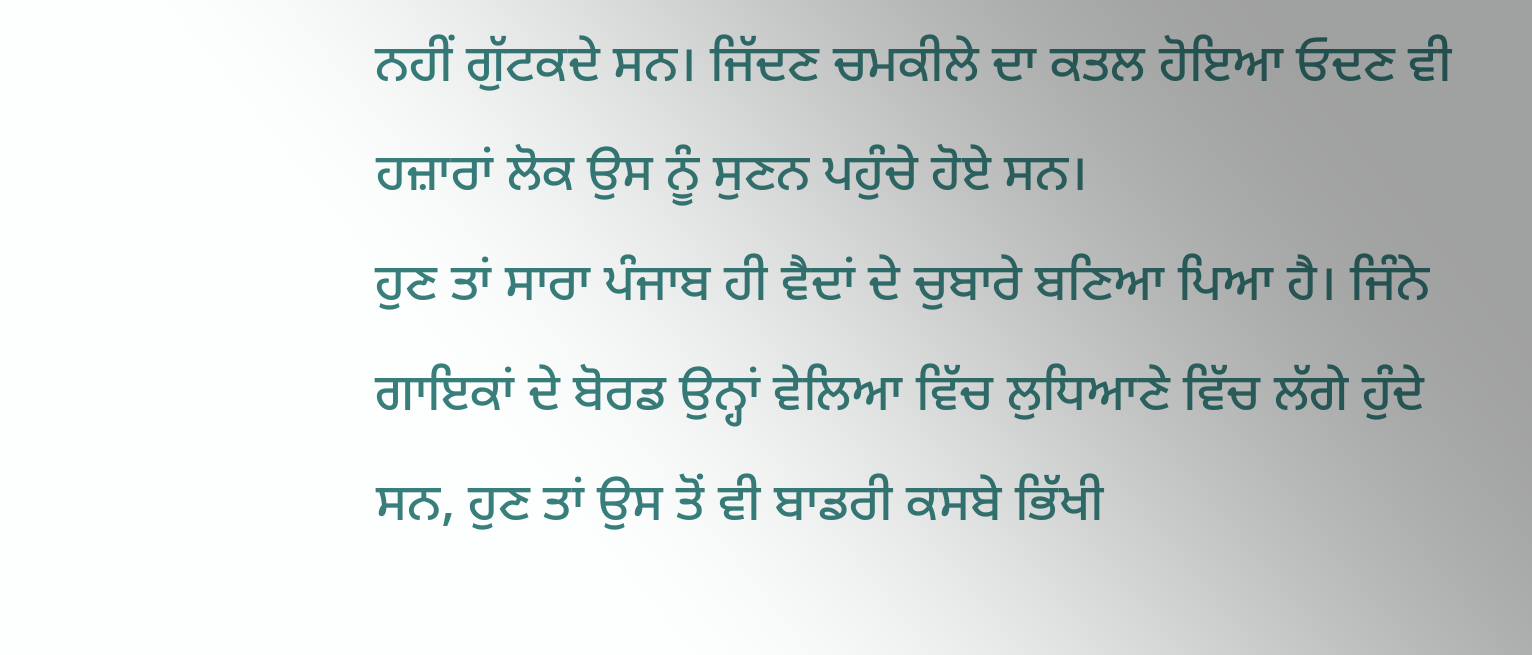ਨਹੀਂ ਗੁੱਟਕਦੇ ਸਨ। ਜਿੱਦਣ ਚਮਕੀਲੇ ਦਾ ਕਤਲ ਹੋਇਆ ਓਦਣ ਵੀ ਹਜ਼ਾਰਾਂ ਲੋਕ ਉਸ ਨੂੰ ਸੁਣਨ ਪਹੁੰਚੇ ਹੋਏ ਸਨ।
ਹੁਣ ਤਾਂ ਸਾਰਾ ਪੰਜਾਬ ਹੀ ਵੈਦਾਂ ਦੇ ਚੁਬਾਰੇ ਬਣਿਆ ਪਿਆ ਹੈ। ਜਿੰਨੇ ਗਾਇਕਾਂ ਦੇ ਬੋਰਡ ਉਨ੍ਹਾਂ ਵੇਲਿਆ ਵਿੱਚ ਲੁਧਿਆਣੇ ਵਿੱਚ ਲੱਗੇ ਹੁੰਦੇ ਸਨ, ਹੁਣ ਤਾਂ ਉਸ ਤੋਂ ਵੀ ਬਾਡਰੀ ਕਸਬੇ ਭਿੱਖੀ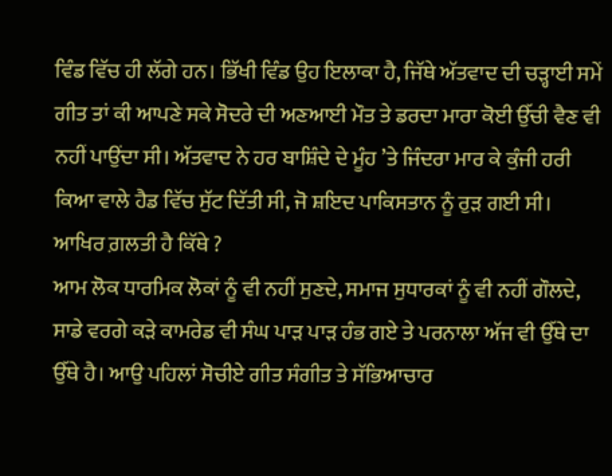ਵਿੰਡ ਵਿੱਚ ਹੀ ਲੱਗੇ ਹਨ। ਭਿੱਖੀ ਵਿੰਡ ਉਹ ਇਲਾਕਾ ਹੈ, ਜਿੱਥੇ ਅੱਤਵਾਦ ਦੀ ਚੜ੍ਹਾਈ ਸਮੇਂ ਗੀਤ ਤਾਂ ਕੀ ਆਪਣੇ ਸਕੇ ਸੋਦਰੇ ਦੀ ਅਣਆਈ ਮੌਤ ਤੇ ਡਰਦਾ ਮਾਰਾ ਕੋਈ ਉੱਚੀ ਵੈਣ ਵੀ ਨਹੀਂ ਪਾਉਂਦਾ ਸੀ। ਅੱਤਵਾਦ ਨੇ ਹਰ ਬਾਸ਼ਿੰਦੇ ਦੇ ਮੂੰਹ ’ਤੇ ਜਿੰਦਰਾ ਮਾਰ ਕੇ ਕੁੰਜੀ ਹਰੀ ਕਿਆ ਵਾਲੇ ਹੈਡ ਵਿੱਚ ਸੁੱਟ ਦਿੱਤੀ ਸੀ, ਜੋ ਸ਼ਇਦ ਪਾਕਿਸਤਾਨ ਨੂੰ ਰੁੜ ਗਈ ਸੀ।
ਆਖਿਰ ਗ਼ਲਤੀ ਹੈ ਕਿੱਥੇ ?
ਆਮ ਲੋਕ ਧਾਰਮਿਕ ਲੋਕਾਂ ਨੂੰ ਵੀ ਨਹੀਂ ਸੁਣਦੇ, ਸਮਾਜ ਸੁਧਾਰਕਾਂ ਨੂੰ ਵੀ ਨਹੀਂ ਗੌਲਦੇ, ਸਾਡੇ ਵਰਗੇ ਕੜੇ ਕਾਮਰੇਡ ਵੀ ਸੰਘ ਪਾੜ ਪਾੜ ਹੰਭ ਗਏ ਤੇ ਪਰਨਾਲਾ ਅੱਜ ਵੀ ਉੱਥੇ ਦਾ ਉੱਥੇ ਹੈ। ਆਉ ਪਹਿਲਾਂ ਸੋਚੀਏ ਗੀਤ ਸੰਗੀਤ ਤੇ ਸੱਭਿਆਚਾਰ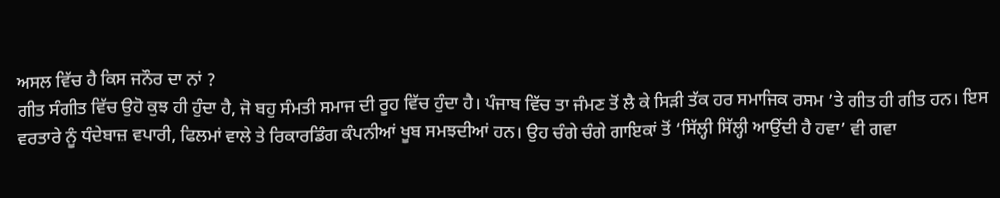ਅਸਲ ਵਿੱਚ ਹੈ ਕਿਸ ਜਨੌਰ ਦਾ ਨਾਂ ?
ਗੀਤ ਸੰਗੀਤ ਵਿੱਚ ਉਹੋ ਕੁਝ ਹੀ ਹੁੰਦਾ ਹੈ, ਜੋ ਬਹੁ ਸੰਮਤੀ ਸਮਾਜ ਦੀ ਰੂਹ ਵਿੱਚ ਹੁੰਦਾ ਹੈ। ਪੰਜਾਬ ਵਿੱਚ ਤਾ ਜੰਮਣ ਤੋਂ ਲੈ ਕੇ ਸਿੜੀ ਤੱਕ ਹਰ ਸਮਾਜਿਕ ਰਸਮ ’ਤੇ ਗੀਤ ਹੀ ਗੀਤ ਹਨ। ਇਸ ਵਰਤਾਰੇ ਨੂੰ ਧੰਦੇਬਾਜ਼ ਵਪਾਰੀ, ਫਿਲਮਾਂ ਵਾਲੇ ਤੇ ਰਿਕਾਰਡਿੰਗ ਕੰਪਨੀਆਂ ਖੂਬ ਸਮਝਦੀਆਂ ਹਨ। ਉਹ ਚੰਗੇ ਚੰਗੇ ਗਾਇਕਾਂ ਤੋਂ ‘ਸਿੱਲ੍ਹੀ ਸਿੱਲ੍ਹੀ ਆਉਂਦੀ ਹੈ ਹਵਾ’ ਵੀ ਗਵਾ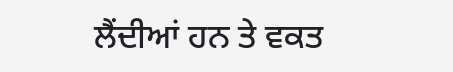ਲੈਂਦੀਆਂ ਹਨ ਤੇ ਵਕਤ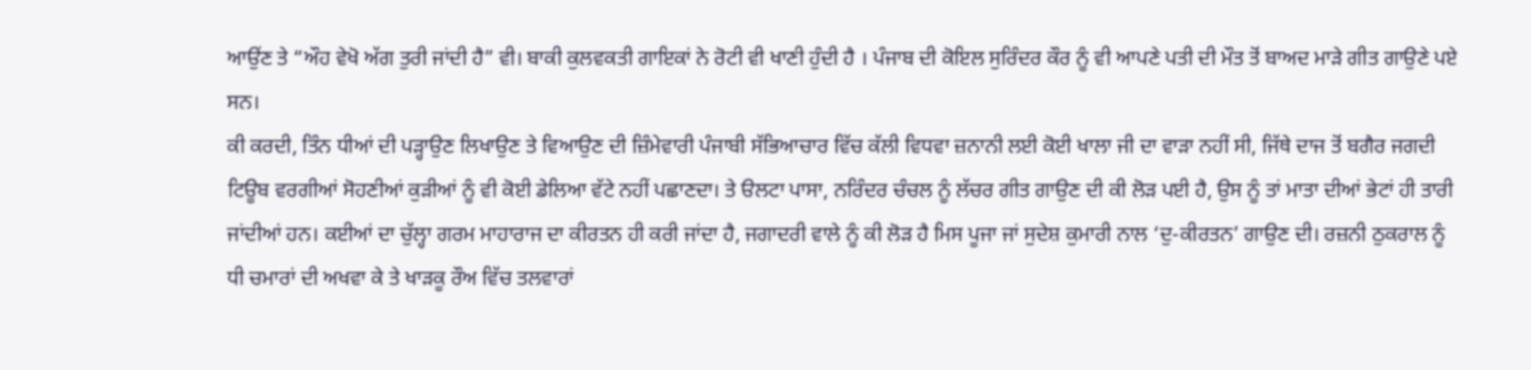ਆਉਂਣ ਤੇ “ਔਹ ਵੇਖੋ ਅੱਗ ਤੁਰੀ ਜਾਂਦੀ ਹੈ” ਵੀ। ਬਾਕੀ ਕੁਲਵਕਤੀ ਗਾਇਕਾਂ ਨੇ ਰੋਟੀ ਵੀ ਖਾਣੀ ਹੁੰਦੀ ਹੈ । ਪੰਜਾਬ ਦੀ ਕੋਇਲ ਸੁਰਿੰਦਰ ਕੌਰ ਨੂੰ ਵੀ ਆਪਣੇ ਪਤੀ ਦੀ ਮੌਤ ਤੋਂ ਬਾਅਦ ਮਾੜੇ ਗੀਤ ਗਾਉਣੇ ਪਏ ਸਨ।
ਕੀ ਕਰਦੀ, ਤਿੰਨ ਧੀਆਂ ਦੀ ਪੜ੍ਹਾਉਣ ਲਿਖਾਉਣ ਤੇ ਵਿਆਉਣ ਦੀ ਜ਼ਿੰਮੇਵਾਰੀ ਪੰਜਾਬੀ ਸੱਭਿਆਚਾਰ ਵਿੱਚ ਕੱਲੀ ਵਿਧਵਾ ਜ਼ਨਾਨੀ ਲਈ ਕੋਈ ਖਾਲਾ ਜੀ ਦਾ ਵਾੜਾ ਨਹੀਂ ਸੀ, ਜਿੱਥੇ ਦਾਜ ਤੋਂ ਬਗੈਰ ਜਗਦੀ ਟਿਊਬ ਵਰਗੀਆਂ ਸੋਹਣੀਆਂ ਕੁੜੀਆਂ ਨੂੰ ਵੀ ਕੋਈ ਡੇਲਿਆ ਵੱਟੇ ਨਹੀਂ ਪਛਾਣਦਾ। ਤੇ ੳਲਟਾ ਪਾਸਾ, ਨਰਿੰਦਰ ਚੰਚਲ ਨੂੰ ਲੱਚਰ ਗੀਤ ਗਾਉਣ ਦੀ ਕੀ ਲੋੜ ਪਈ ਹੈ, ਉਸ ਨੂੰ ਤਾਂ ਮਾਤਾ ਦੀਆਂ ਭੇਟਾਂ ਹੀ ਤਾਰੀ ਜਾਂਦੀਆਂ ਹਨ। ਕਈਆਂ ਦਾ ਚੁੱਲ੍ਹਾ ਗਰਮ ਮਾਹਾਰਾਜ ਦਾ ਕੀਰਤਨ ਹੀ ਕਰੀ ਜਾਂਦਾ ਹੈ, ਜਗਾਦਰੀ ਵਾਲੇ ਨੂੰ ਕੀ ਲੋੜ ਹੈ ਮਿਸ ਪੂਜਾ ਜਾਂ ਸੁਦੇਸ਼ ਕੁਮਾਰੀ ਨਾਲ ‘ਦੁ-ਕੀਰਤਨ’ ਗਾਉਣ ਦੀ। ਰਜ਼ਨੀ ਠੁਕਰਾਲ ਨੂੰ ਧੀ ਚਮਾਰਾਂ ਦੀ ਅਖਵਾ ਕੇ ਤੇ ਖਾੜਕੂ ਰੌਅ ਵਿੱਚ ਤਲਵਾਰਾਂ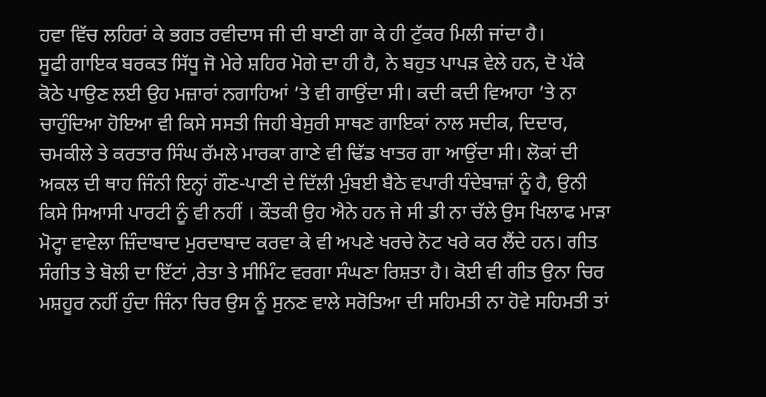ਹਵਾ ਵਿੱਚ ਲਹਿਰਾਂ ਕੇ ਭਗਤ ਰਵੀਦਾਸ ਜੀ ਦੀ ਬਾਣੀ ਗਾ ਕੇ ਹੀ ਟੁੱਕਰ ਮਿਲੀ ਜਾਂਦਾ ਹੈ।
ਸੂਫੀ ਗਾਇਕ ਬਰਕਤ ਸਿੱਧੂ ਜੋ ਮੇਰੇ ਸ਼ਹਿਰ ਮੋਗੇ ਦਾ ਹੀ ਹੈ, ਨੇ ਬਹੁਤ ਪਾਪੜ ਵੇਲੇ ਹਨ, ਦੋ ਪੱਕੇ ਕੋਠੇ ਪਾਉਣ ਲਈ ਉਹ ਮਜ਼ਾਰਾਂ ਨਗਾਹਿਆਂ ’ਤੇ ਵੀ ਗਾਉਂਦਾ ਸੀ। ਕਦੀ ਕਦੀ ਵਿਆਹਾ ’ਤੇ ਨਾ ਚਾਹੁੰਦਿਆ ਹੋਇਆ ਵੀ ਕਿਸੇ ਸਸਤੀ ਜਿਹੀ ਬੇਸੁਰੀ ਸਾਥਣ ਗਾਇਕਾਂ ਨਾਲ ਸਦੀਕ, ਦਿਦਾਰ, ਚਮਕੀਲੇ ਤੇ ਕਰਤਾਰ ਸਿੰਘ ਰੱਮਲੇ ਮਾਰਕਾ ਗਾਣੇ ਵੀ ਢਿੱਡ ਖਾਤਰ ਗਾ ਆਉਂਦਾ ਸੀ। ਲੋਕਾਂ ਦੀ ਅਕਲ ਦੀ ਥਾਹ ਜਿੰਨੀ ਇਨ੍ਹਾਂ ਗੌਣ-ਪਾਣੀ ਦੇ ਦਿੱਲੀ ਮੁੰਬਈ ਬੈਠੇ ਵਪਾਰੀ ਧੰਦੇਬਾਜ਼ਾਂ ਨੂੰ ਹੈ, ਉਨੀ ਕਿਸੇ ਸਿਆਸੀ ਪਾਰਟੀ ਨੂੰ ਵੀ ਨਹੀਂ । ਕੌਤਕੀ ਉਹ ਐਨੇ ਹਨ ਜੇ ਸੀ ਡੀ ਨਾ ਚੱਲੇ ਉਸ ਖਿਲਾਫ ਮਾੜਾ ਮੋਟ੍ਹਾ ਵਾਵੇਲਾ ਜ਼ਿੰਦਾਬਾਦ ਮੁਰਦਾਬਾਦ ਕਰਵਾ ਕੇ ਵੀ ਅਪਣੇ ਖਰਚੇ ਨੋਟ ਖਰੇ ਕਰ ਲੈਂਦੇ ਹਨ। ਗੀਤ ਸੰਗੀਤ ਤੇ ਬੋਲੀ ਦਾ ਇੱਟਾਂ ,ਰੇਤਾ ਤੇ ਸੀਮਿੰਟ ਵਰਗਾ ਸੰਘਣਾ ਰਿਸ਼ਤਾ ਹੈ। ਕੋਈ ਵੀ ਗੀਤ ਉਨਾ ਚਿਰ ਮਸ਼ਹੂਰ ਨਹੀਂ ਹੁੰਦਾ ਜਿੰਨਾ ਚਿਰ ਉਸ ਨੂੰ ਸੁਨਣ ਵਾਲੇ ਸਰੋਤਿਆ ਦੀ ਸਹਿਮਤੀ ਨਾ ਹੋਵੇ ਸਹਿਮਤੀ ਤਾਂ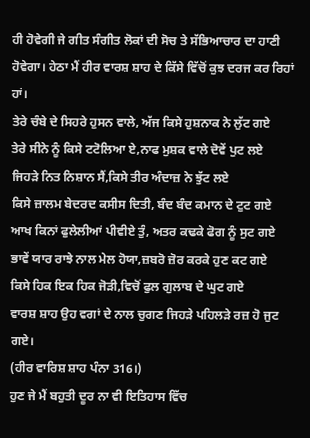ਹੀ ਹੋਵੇਗੀ ਜੇ ਗੀਤ ਸੰਗੀਤ ਲੋਕਾਂ ਦੀ ਸੋਚ ਤੇ ਸੱਭਿਆਚਾਰ ਦਾ ਹਾਣੀ ਹੋਵੇਗਾ। ਹੇਠਾ ਮੈਂ ਹੀਰ ਵਾਰਸ਼ ਸ਼ਾਹ ਦੇ ਕਿੱਸੇ ਵਿੱਚੋਂ ਕੁਝ ਦਰਜ ਕਰ ਰਿਹਾਂ ਹਾਂ।
ਤੇਰੇ ਚੰਬੇ ਦੇ ਸਿਹਰੇ ਹੁਸਨ ਵਾਲੇ, ਅੱਜ ਕਿਸੇ ਹੁਸ਼ਨਾਕ ਨੇ ਲੁੱਟ ਗਏ
ਤੇਰੇ ਸੀਨੇ ਨੂੰ ਕਿਸੇ ਟਟੋਲਿਆ ਏ,ਨਾਫ ਮੁਸ਼ਕ ਵਾਲੇ ਦੋਵੇਂ ਪੁਟ ਲਏ
ਜਿਹੜੇ ਨਿਤ ਨਿਸ਼ਾਨ ਸੈਂ,ਕਿਸੇ ਤੀਰ ਅੰਦਾਜ਼ ਨੇ ਝੁੱਟ ਲਏ
ਕਿਸੇ ਜ਼ਾਲਮ ਬੇਦਰਦ ਕਸੀਸ ਦਿਤੀ, ਬੰਦ ਬੰਦ ਕਮਾਨ ਦੇ ਟੁਟ ਗਏ
ਆਖ ਕਿਨਾਂ ਫੁਲੇਲੀਆਂ ਪੀਵੀਏ ਤੁੰ, ਅਤਰ ਕਢਕੇ ਫੋਗ ਨੂੰ ਸੁਟ ਗਏ
ਭਾਵੇਂ ਯਾਰ ਰਾਝੇ ਨਾਲ ਮੇਲ ਹੋਯਾ,ਜ਼ਬਰੋ ਜ਼ੋਰ ਕਰਕੇ ਹੁਣ ਕਟ ਗਏ
ਕਿਸੇ ਹਿਕ ਇਕ ਹਿਕ ਜੋੜੀ,ਵਿਚੋਂ ਫੁਲ ਗੁਲਾਬ ਦੇ ਘੁਟ ਗਏ
ਵਾਰਸ਼ ਸ਼ਾਹ ਉਹ ਵਗਾਂ ਦੇ ਨਾਲ ਚੁਗਣ ਜਿਹੜੇ ਪਹਿਲੜੇ ਰਜ਼ ਹੋ ਜੁਟ ਗਏ।
(ਹੀਰ ਵਾਰਿਸ਼ ਸ਼ਾਹ ਪੰਨਾ 316।)
ਹੁਣ ਜੇ ਮੈਂ ਬਹੁਤੀ ਦੂਰ ਨਾ ਵੀ ਇਤਿਹਾਸ ਵਿੱਚ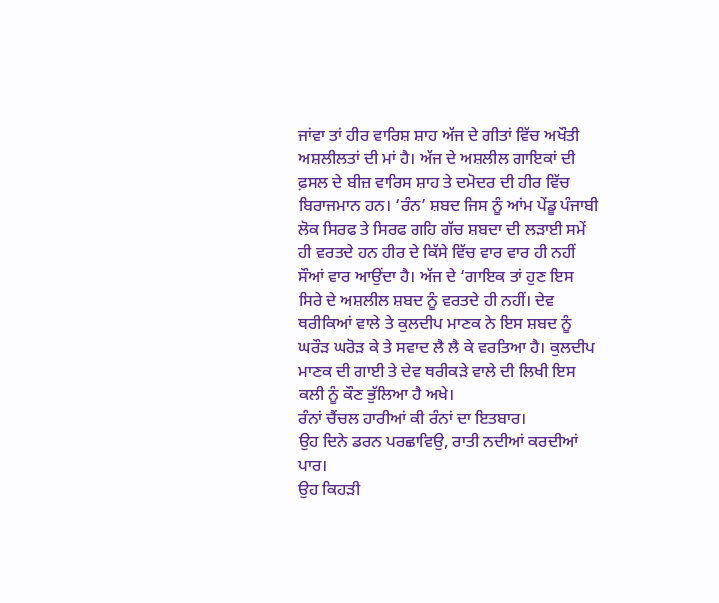ਜਾਂਵਾ ਤਾਂ ਹੀਰ ਵਾਰਿਸ਼ ਸ਼ਾਹ ਅੱਜ ਦੇ ਗੀਤਾਂ ਵਿੱਚ ਅਖੌਤੀ ਅਸ਼ਲੀਲਤਾਂ ਦੀ ਮਾਂ ਹੈ। ਅੱਜ ਦੇ ਅਸ਼ਲੀਲ ਗਾਇਕਾਂ ਦੀ ਫ਼ਸਲ ਦੇ ਬੀਜ਼ ਵਾਰਿਸ ਸ਼ਾਹ ਤੇ ਦਮੋਦਰ ਦੀ ਹੀਰ ਵਿੱਚ ਬਿਰਾਜਮਾਨ ਹਨ। ‘ਰੰਨ’ ਸ਼ਬਦ ਜਿਸ ਨੂੰ ਆਂਮ ਪੇਂਡੂ ਪੰਜਾਬੀ ਲੋਕ ਸਿਰਫ ਤੇ ਸਿਰਫ ਗਹਿ ਗੱਚ ਸ਼ਬਦਾ ਦੀ ਲੜਾਈ ਸਮੇਂ ਹੀ ਵਰਤਦੇ ਹਨ ਹੀਰ ਦੇ ਕਿੱਸੇ ਵਿੱਚ ਵਾਰ ਵਾਰ ਹੀ ਨਹੀਂ ਸੌਆਂ ਵਾਰ ਆਉਂਦਾ ਹੈ। ਅੱਜ ਦੇ ‘ਗਾਇਕ ਤਾਂ ਹੁਣ ਇਸ ਸਿਰੇ ਦੇ ਅਸ਼ਲੀਲ ਸ਼ਬਦ ਨੂੰ ਵਰਤਦੇ ਹੀ ਨਹੀਂ। ਦੇਵ ਥਰੀਕਿਆਂ ਵਾਲੇ ਤੇ ਕੁਲਦੀਪ ਮਾਣਕ ਨੇ ਇਸ ਸ਼ਬਦ ਨੂੰ ਘਰੌੜ ਘਰੋੜ ਕੇ ਤੇ ਸਵਾਦ ਲੈ ਲੈ ਕੇ ਵਰਤਿਆ ਹੈ। ਕੁਲਦੀਪ ਮਾਣਕ ਦੀ ਗਾਈ ਤੇ ਦੇਵ ਥਰੀਕੜੇ ਵਾਲੇ ਦੀ ਲਿਖੀ ਇਸ ਕਲੀ ਨੂੰ ਕੌਣ ਭੁੱਲਿਆ ਹੈ ਅਖੇ।
ਰੰਨਾਂ ਚੈਂਚਲ ਹਾਰੀਆਂ ਕੀ ਰੰਨਾਂ ਦਾ ਇਤਬਾਰ।
ਉਹ ਦਿਨੇ ਡਰਨ ਪਰਛਾਵਿਉ, ਰਾਤੀ ਨਦੀਆਂ ਕਰਦੀਆਂ ਪਾਰ।
ਉਹ ਕਿਹੜੀ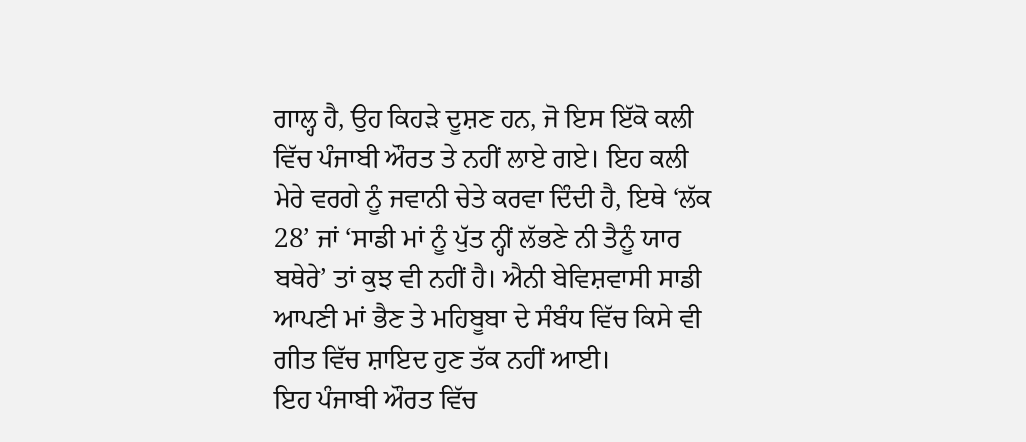ਗਾਲ੍ਹ ਹੈ, ਉਹ ਕਿਹੜੇ ਦੂਸ਼ਣ ਹਨ, ਜੋ ਇਸ ਇੱਕੋ ਕਲੀ ਵਿੱਚ ਪੰਜਾਬੀ ਔਰਤ ਤੇ ਨਹੀਂ ਲਾਏ ਗਏ। ਇਹ ਕਲੀ ਮੇਰੇ ਵਰਗੇ ਨੂੰ ਜਵਾਨੀ ਚੇਤੇ ਕਰਵਾ ਦਿੰਦੀ ਹੈ, ਇਥੇ ‘ਲੱਕ 28’ ਜਾਂ ‘ਸਾਡੀ ਮਾਂ ਨੂੰ ਪੁੱਤ ਨ੍ਹੀਂ ਲੱਭਣੇ ਨੀ ਤੈਨੂੰ ਯਾਰ ਬਥੇਰੇ’ ਤਾਂ ਕੁਝ ਵੀ ਨਹੀਂ ਹੈ। ਐਨੀ ਬੇਵਿਸ਼ਵਾਸੀ ਸਾਡੀ ਆਪਣੀ ਮਾਂ ਭੈਣ ਤੇ ਮਹਿਬੂਬਾ ਦੇ ਸੰਬੰਧ ਵਿੱਚ ਕਿਸੇ ਵੀ ਗੀਤ ਵਿੱਚ ਸ਼ਾਇਦ ਹੁਣ ਤੱਕ ਨਹੀਂ ਆਈ।
ਇਹ ਪੰਜਾਬੀ ਔਰਤ ਵਿੱਚ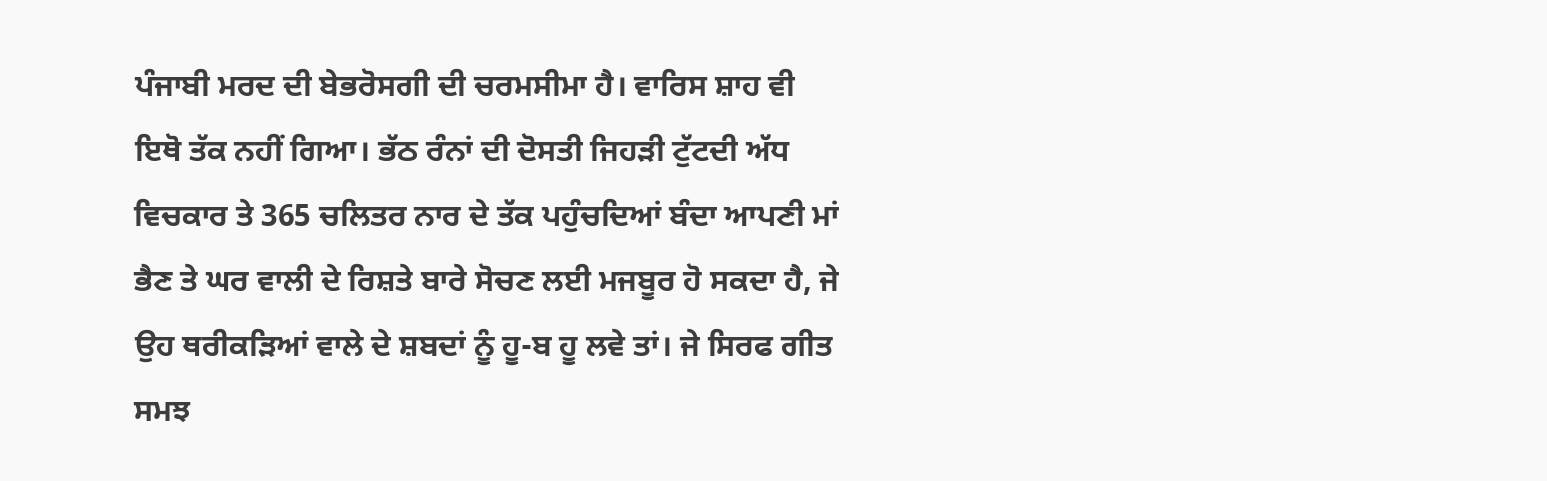ਪੰਜਾਬੀ ਮਰਦ ਦੀ ਬੇਭਰੋਸਗੀ ਦੀ ਚਰਮਸੀਮਾ ਹੈ। ਵਾਰਿਸ ਸ਼ਾਹ ਵੀ ਇਥੋ ਤੱਕ ਨਹੀਂ ਗਿਆ। ਭੱਠ ਰੰਨਾਂ ਦੀ ਦੋਸਤੀ ਜਿਹੜੀ ਟੁੱਟਦੀ ਅੱਧ ਵਿਚਕਾਰ ਤੇ 365 ਚਲਿਤਰ ਨਾਰ ਦੇ ਤੱਕ ਪਹੁੰਚਦਿਆਂ ਬੰਦਾ ਆਪਣੀ ਮਾਂ ਭੈਣ ਤੇ ਘਰ ਵਾਲੀ ਦੇ ਰਿਸ਼ਤੇ ਬਾਰੇ ਸੋਚਣ ਲਈ ਮਜਬੂਰ ਹੋ ਸਕਦਾ ਹੈ, ਜੇ ਉਹ ਥਰੀਕੜਿਆਂ ਵਾਲੇ ਦੇ ਸ਼ਬਦਾਂ ਨੂੰ ਹੂ-ਬ ਹੂ ਲਵੇ ਤਾਂ। ਜੇ ਸਿਰਫ ਗੀਤ ਸਮਝ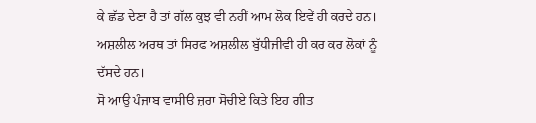ਕੇ ਛੱਡ ਦੇਣਾ ਹੈ ਤਾਂ ਗੱਲ ਕੁਝ ਵੀ ਨਹੀਂ ਆਮ ਲੋਕ ਇਵੇਂ ਹੀ ਕਰਦੇ ਹਨ। ਅਸ਼ਲੀਲ ਅਰਥ ਤਾਂ ਸਿਰਫ ਅਸ਼ਲੀਲ ਬੁੱਧੀਜੀਵੀ ਹੀ ਕਰ ਕਰ ਲੋਕਾਂ ਨੂੰ ਦੱਸਦੇ ਹਨ।
ਸੋ ਆਉ ਪੰਜਾਬ ਵਾਸੀੳ ਜ਼ਰਾ ਸੋਚੀਏ ਕਿਤੇ ਇਹ ਗੀਤ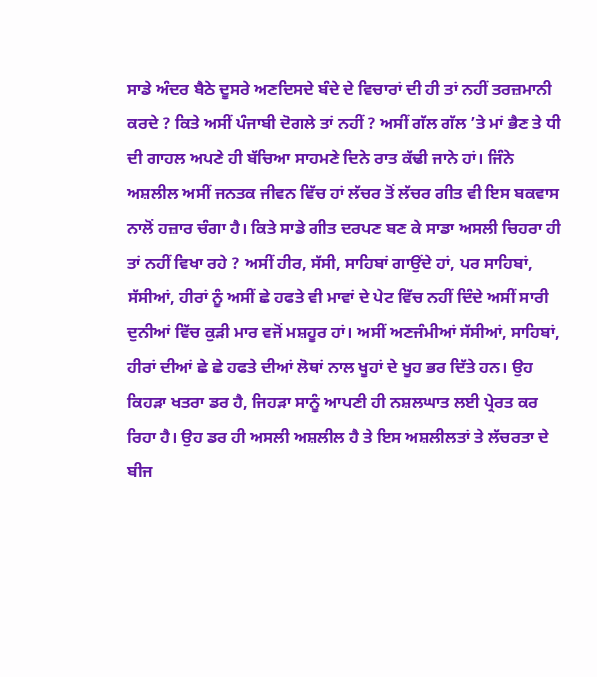ਸਾਡੇ ਅੰਦਰ ਬੈਠੇ ਦੂਸਰੇ ਅਣਦਿਸਦੇ ਬੰਦੇ ਦੇ ਵਿਚਾਰਾਂ ਦੀ ਹੀ ਤਾਂ ਨਹੀਂ ਤਰਜ਼ਮਾਨੀ ਕਰਦੇ ? ਕਿਤੇ ਅਸੀਂ ਪੰਜਾਬੀ ਦੋਗਲੇ ਤਾਂ ਨਹੀਂ ? ਅਸੀਂ ਗੱਲ ਗੱਲ ’ਤੇ ਮਾਂ ਭੈਣ ਤੇ ਧੀ ਦੀ ਗਾਹਲ ਅਪਣੇ ਹੀ ਬੱਚਿਆ ਸਾਹਮਣੇ ਦਿਨੇ ਰਾਤ ਕੱਢੀ ਜਾਨੇ ਹਾਂ। ਜਿੰਨੇ ਅਸ਼ਲੀਲ ਅਸੀਂ ਜਨਤਕ ਜੀਵਨ ਵਿੱਚ ਹਾਂ ਲੱਚਰ ਤੋਂ ਲੱਚਰ ਗੀਤ ਵੀ ਇਸ ਬਕਵਾਸ ਨਾਲੋਂ ਹਜ਼ਾਰ ਚੰਗਾ ਹੈ। ਕਿਤੇ ਸਾਡੇ ਗੀਤ ਦਰਪਣ ਬਣ ਕੇ ਸਾਡਾ ਅਸਲੀ ਚਿਹਰਾ ਹੀ ਤਾਂ ਨਹੀਂ ਵਿਖਾ ਰਹੇ ? ਅਸੀਂ ਹੀਰ, ਸੱਸੀ, ਸਾਹਿਬਾਂ ਗਾਉਂਦੇ ਹਾਂ, ਪਰ ਸਾਹਿਬਾਂ, ਸੱਸੀਆਂ, ਹੀਰਾਂ ਨੂੰ ਅਸੀਂ ਛੇ ਹਫਤੇ ਵੀ ਮਾਵਾਂ ਦੇ ਪੇਟ ਵਿੱਚ ਨਹੀਂ ਦਿੰਦੇ ਅਸੀਂ ਸਾਰੀ ਦੁਨੀਆਂ ਵਿੱਚ ਕੁੜੀ ਮਾਰ ਵਜੋਂ ਮਸ਼ਹੂਰ ਹਾਂ। ਅਸੀਂ ਅਣਜੰਮੀਆਂ ਸੱਸੀਆਂ, ਸਾਹਿਬਾਂ, ਹੀਰਾਂ ਦੀਆਂ ਛੇ ਛੇ ਹਫਤੇ ਦੀਆਂ ਲੋਥਾਂ ਨਾਲ ਖੂਹਾਂ ਦੇ ਖੂਹ ਭਰ ਦਿੱਤੇ ਹਨ। ਉਹ ਕਿਹੜਾ ਖਤਰਾ ਡਰ ਹੈ, ਜਿਹੜਾ ਸਾਨੂੰ ਆਪਣੀ ਹੀ ਨਸ਼ਲਘਾਤ ਲਈ ਪ੍ਰੇਰਤ ਕਰ ਰਿਹਾ ਹੈ। ਉਹ ਡਰ ਹੀ ਅਸਲੀ ਅਸ਼ਲੀਲ ਹੈ ਤੇ ਇਸ ਅਸ਼ਲੀਲਤਾਂ ਤੇ ਲੱਚਰਤਾ ਦੇ ਬੀਜ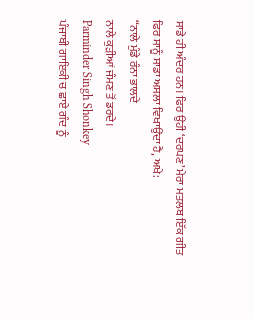ਸਾਡੇ ਹੀ ਅੰਦਰ ਹਨ। ਫਿਰ ਉਹੀ ‘ਦਰਪਣ’ ਮੇਰਾ ਮਤਲਬ ਇੱਕ ਗੀਤ ਫਿਰ ਸਾਨੂੰ ਸਾਡਾ ਅਸਲਾ ਵਿਖਾਉਂਦਾ ਹੈ, ਅਖੇ:
“ਨਾਲੇ ਮੁੰਡੇ ਰੰਨਾ ਭਾਲਦੇ
ਨਾਲੇ ਕੁੜੀਆਂ ਜੰਮਣ ਤੋਂ ਡਰਦੇ।
Parminder Singh Shonkey
ਪੰਜਾਬੀ ਗਾਇਕੀ ਚ ਛਾਏ ਗੰਦ ਨੂੰ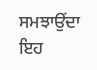ਸਮਝਾਉਂਦਾ ਇਹ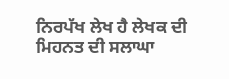ਨਿਰਪੱਖ ਲੇਖ ਹੈ ਲੇਖਕ ਦੀ ਮਿਹਨਤ ਦੀ ਸਲਾਘਾ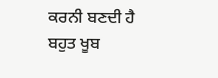ਕਰਨੀ ਬਣਦੀ ਹੈ ਬਹੁਤ ਖੂਬ